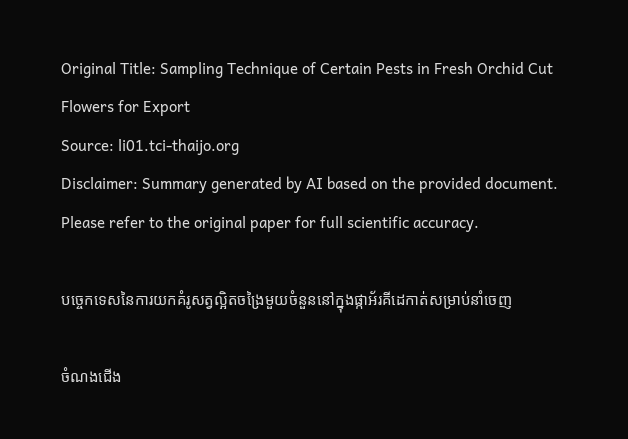Original Title: Sampling Technique of Certain Pests in Fresh Orchid Cut Flowers for Export
Source: li01.tci-thaijo.org
Disclaimer: Summary generated by AI based on the provided document. Please refer to the original paper for full scientific accuracy.

បច្ចេកទេសនៃការយកគំរូសត្វល្អិតចង្រៃមួយចំនួននៅក្នុងផ្កាអ័រគីដេកាត់សម្រាប់នាំចេញ

ចំណងជើង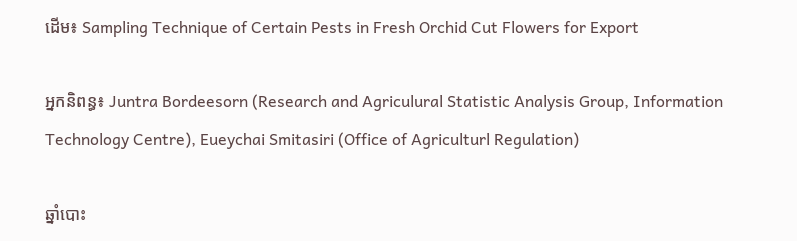ដើម៖ Sampling Technique of Certain Pests in Fresh Orchid Cut Flowers for Export

អ្នកនិពន្ធ៖ Juntra Bordeesorn (Research and Agriculural Statistic Analysis Group, Information Technology Centre), Eueychai Smitasiri (Office of Agriculturl Regulation)

ឆ្នាំបោះ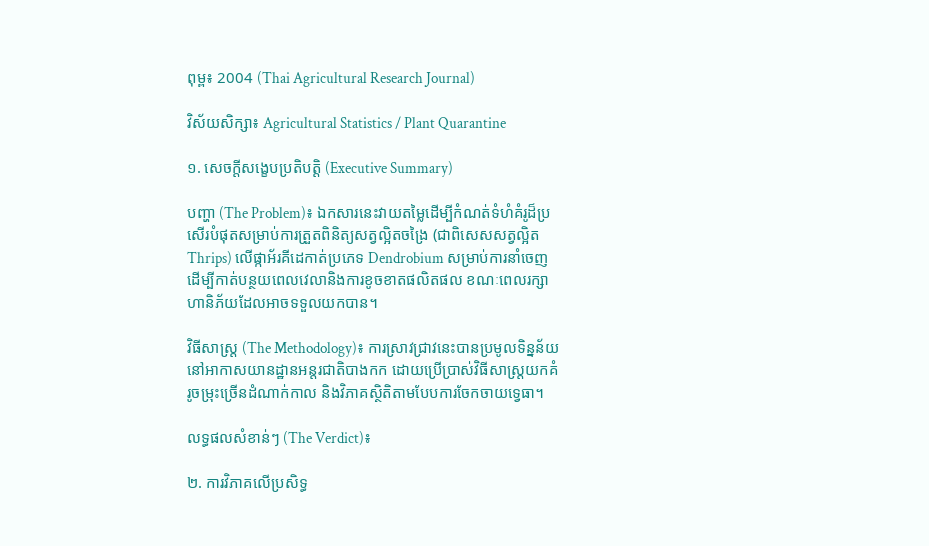ពុម្ព៖ 2004 (Thai Agricultural Research Journal)

វិស័យសិក្សា៖ Agricultural Statistics / Plant Quarantine

១. សេចក្តីសង្ខេបប្រតិបត្តិ (Executive Summary)

បញ្ហា (The Problem)៖ ឯកសារនេះវាយតម្លៃដើម្បីកំណត់ទំហំគំរូដ៏ប្រសើរបំផុតសម្រាប់ការត្រួតពិនិត្យសត្វល្អិតចង្រៃ (ជាពិសេសសត្វល្អិត Thrips) លើផ្កាអ័រគីដេកាត់ប្រភេទ Dendrobium សម្រាប់ការនាំចេញ ដើម្បីកាត់បន្ថយពេលវេលានិងការខូចខាតផលិតផល ខណៈពេលរក្សាហានិភ័យដែលអាចទទួលយកបាន។

វិធីសាស្ត្រ (The Methodology)៖ ការស្រាវជ្រាវនេះបានប្រមូលទិន្នន័យនៅអាកាសយានដ្ឋានអន្តរជាតិបាងកក ដោយប្រើប្រាស់វិធីសាស្ត្រយកគំរូចម្រុះច្រើនដំណាក់កាល និងវិភាគស្ថិតិតាមបែបការចែកចាយទ្វេធា។

លទ្ធផលសំខាន់ៗ (The Verdict)៖

២. ការវិភាគលើប្រសិទ្ធ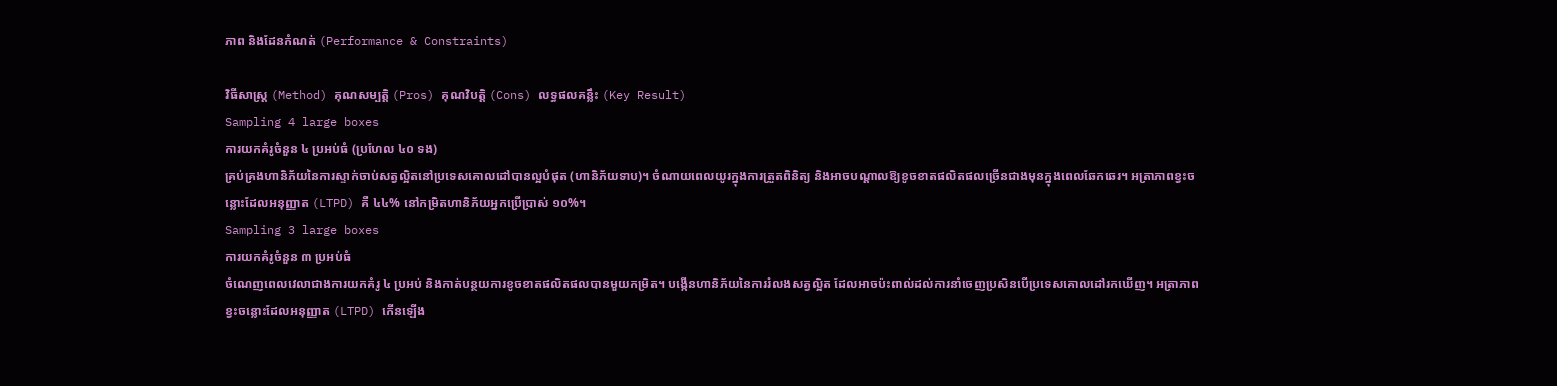ភាព និងដែនកំណត់ (Performance & Constraints)

វិធីសាស្ត្រ (Method) គុណសម្បត្តិ (Pros) គុណវិបត្តិ (Cons) លទ្ធផលគន្លឹះ (Key Result)
Sampling 4 large boxes
ការយកគំរូចំនួន ៤ ប្រអប់ធំ (ប្រហែល ៤០ ទង)
គ្រប់គ្រងហានិភ័យនៃការស្ទាក់ចាប់សត្វល្អិតនៅប្រទេសគោលដៅបានល្អបំផុត (ហានិភ័យទាប)។ ចំណាយពេលយូរក្នុងការត្រួតពិនិត្យ និងអាចបណ្តាលឱ្យខូចខាតផលិតផលច្រើនជាងមុនក្នុងពេលឆែកឆេរ។ អត្រាភាពខ្វះចន្លោះដែលអនុញ្ញាត (LTPD) គឺ ៤៤% នៅកម្រិតហានិភ័យអ្នកប្រើប្រាស់ ១០%។
Sampling 3 large boxes
ការយកគំរូចំនួន ៣ ប្រអប់ធំ
ចំណេញពេលវេលាជាងការយកគំរូ ៤ ប្រអប់ និងកាត់បន្ថយការខូចខាតផលិតផលបានមួយកម្រិត។ បង្កើនហានិភ័យនៃការរំលងសត្វល្អិត ដែលអាចប៉ះពាល់ដល់ការនាំចេញប្រសិនបើប្រទេសគោលដៅរកឃើញ។ អត្រាភាពខ្វះចន្លោះដែលអនុញ្ញាត (LTPD) កើនឡើង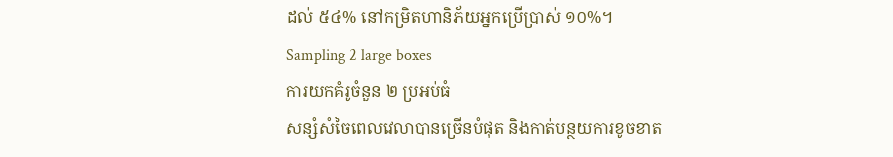ដល់ ៥៤% នៅកម្រិតហានិភ័យអ្នកប្រើប្រាស់ ១០%។
Sampling 2 large boxes
ការយកគំរូចំនួន ២ ប្រអប់ធំ
សន្សំសំចៃពេលវេលាបានច្រើនបំផុត និងកាត់បន្ថយការខូចខាត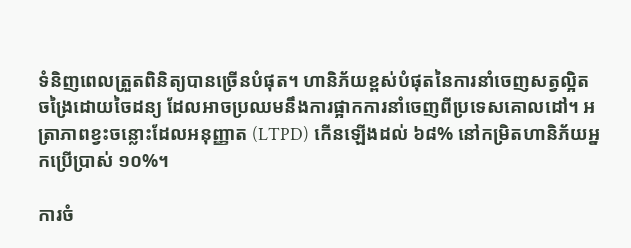ទំនិញពេលត្រួតពិនិត្យបានច្រើនបំផុត។ ហានិភ័យខ្ពស់បំផុតនៃការនាំចេញសត្វល្អិតចង្រៃដោយចៃដន្យ ដែលអាចប្រឈមនឹងការផ្អាកការនាំចេញពីប្រទេសគោលដៅ។ អត្រាភាពខ្វះចន្លោះដែលអនុញ្ញាត (LTPD) កើនឡើងដល់ ៦៨% នៅកម្រិតហានិភ័យអ្នកប្រើប្រាស់ ១០%។

ការចំ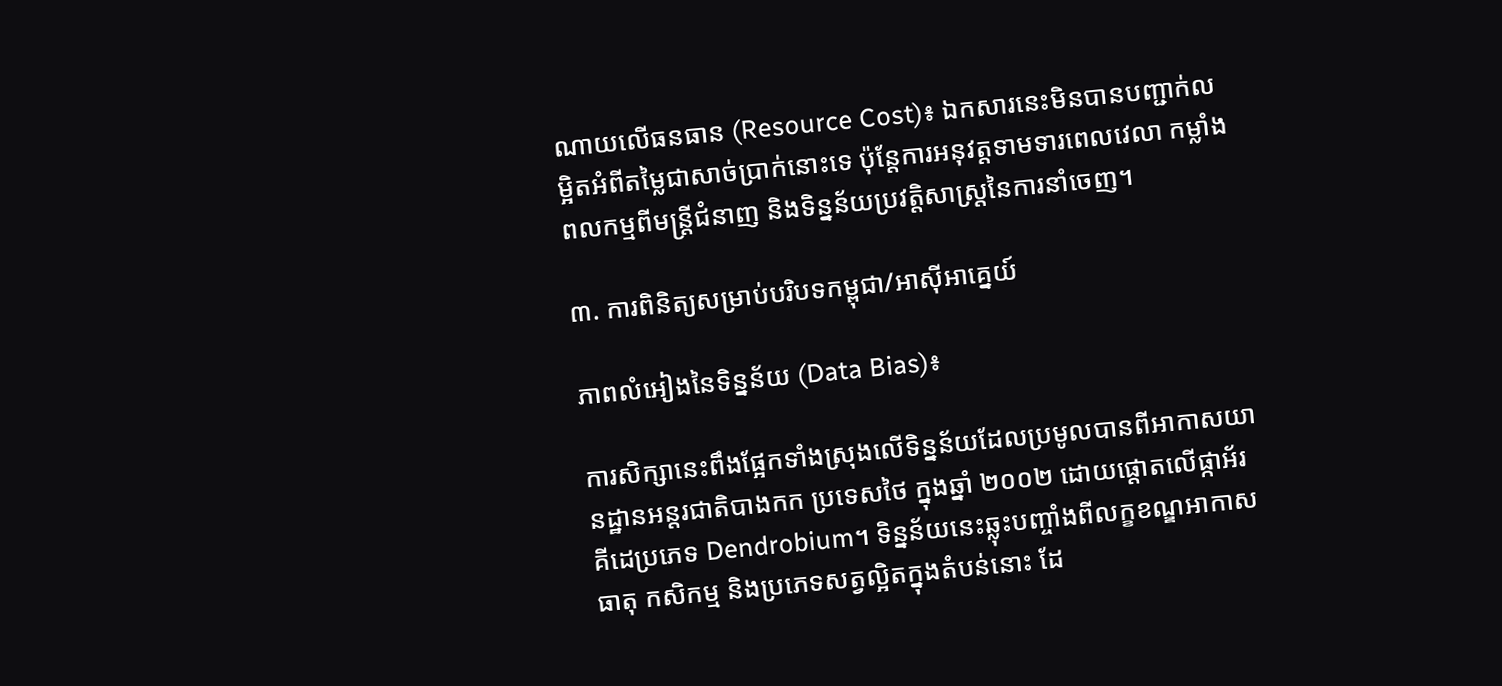ណាយលើធនធាន (Resource Cost)៖ ឯកសារនេះមិនបានបញ្ជាក់លម្អិតអំពីតម្លៃជាសាច់ប្រាក់នោះទេ ប៉ុន្តែការអនុវត្តទាមទារពេលវេលា កម្លាំងពលកម្មពីមន្ត្រីជំនាញ និងទិន្នន័យប្រវត្តិសាស្ត្រនៃការនាំចេញ។

៣. ការពិនិត្យសម្រាប់បរិបទកម្ពុជា/អាស៊ីអាគ្នេយ៍

ភាពលំអៀងនៃទិន្នន័យ (Data Bias)៖

ការសិក្សានេះពឹងផ្អែកទាំងស្រុងលើទិន្នន័យដែលប្រមូលបានពីអាកាសយានដ្ឋានអន្តរជាតិបាងកក ប្រទេសថៃ ក្នុងឆ្នាំ ២០០២ ដោយផ្តោតលើផ្កាអ័រគីដេប្រភេទ Dendrobium។ ទិន្នន័យនេះឆ្លុះបញ្ចាំងពីលក្ខខណ្ឌអាកាសធាតុ កសិកម្ម និងប្រភេទសត្វល្អិតក្នុងតំបន់នោះ ដែ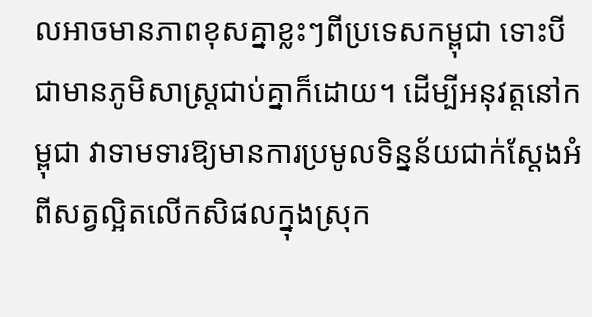លអាចមានភាពខុសគ្នាខ្លះៗពីប្រទេសកម្ពុជា ទោះបីជាមានភូមិសាស្ត្រជាប់គ្នាក៏ដោយ។ ដើម្បីអនុវត្តនៅកម្ពុជា វាទាមទារឱ្យមានការប្រមូលទិន្នន័យជាក់ស្តែងអំពីសត្វល្អិតលើកសិផលក្នុងស្រុក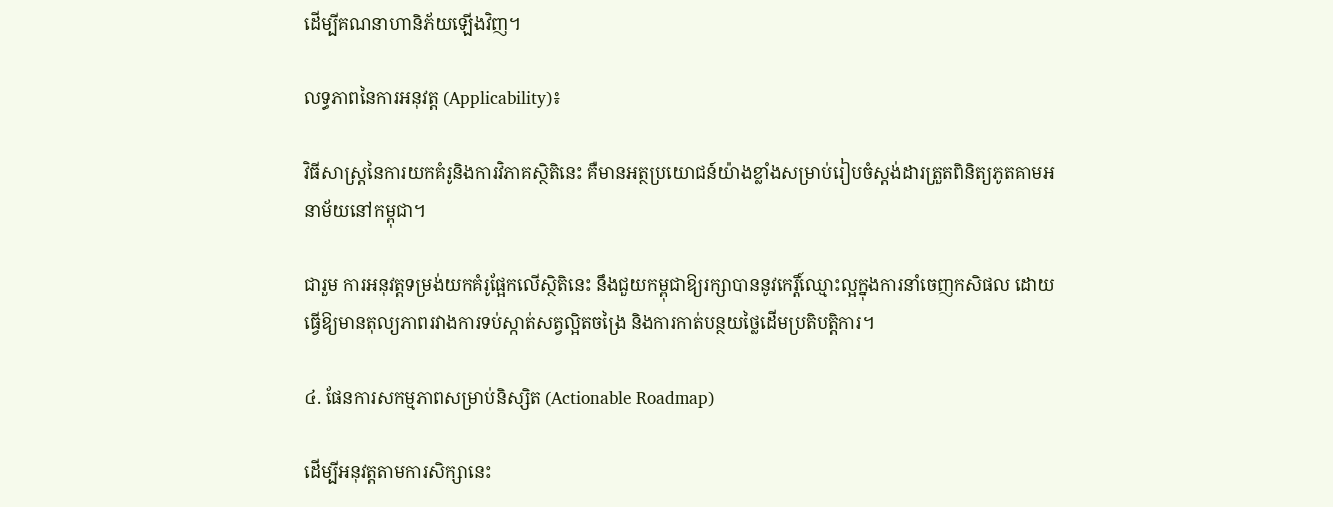ដើម្បីគណនាហានិភ័យឡើងវិញ។

លទ្ធភាពនៃការអនុវត្ត (Applicability)៖

វិធីសាស្ត្រនៃការយកគំរូនិងការវិភាគស្ថិតិនេះ គឺមានអត្ថប្រយោជន៍យ៉ាងខ្លាំងសម្រាប់រៀបចំស្តង់ដារត្រួតពិនិត្យភូតគាមអនាម័យនៅកម្ពុជា។

ជារួម ការអនុវត្តទម្រង់យកគំរូផ្អែកលើស្ថិតិនេះ នឹងជួយកម្ពុជាឱ្យរក្សាបាននូវកេរ្តិ៍ឈ្មោះល្អក្នុងការនាំចេញកសិផល ដោយធ្វើឱ្យមានតុល្យភាពរវាងការទប់ស្កាត់សត្វល្អិតចង្រៃ និងការកាត់បន្ថយថ្លៃដើមប្រតិបត្តិការ។

៤. ផែនការសកម្មភាពសម្រាប់និស្សិត (Actionable Roadmap)

ដើម្បីអនុវត្តតាមការសិក្សានេះ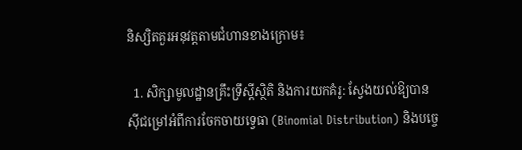និស្សិតគួរអនុវត្តតាមជំហានខាងក្រោម៖

  1. សិក្សាមូលដ្ឋានគ្រឹះទ្រឹស្តីស្ថិតិ និងការយកគំរូ: ស្វែងយល់ឱ្យបានស៊ីជម្រៅអំពីការចែកចាយទ្វេធា (Binomial Distribution) និងបច្ចេ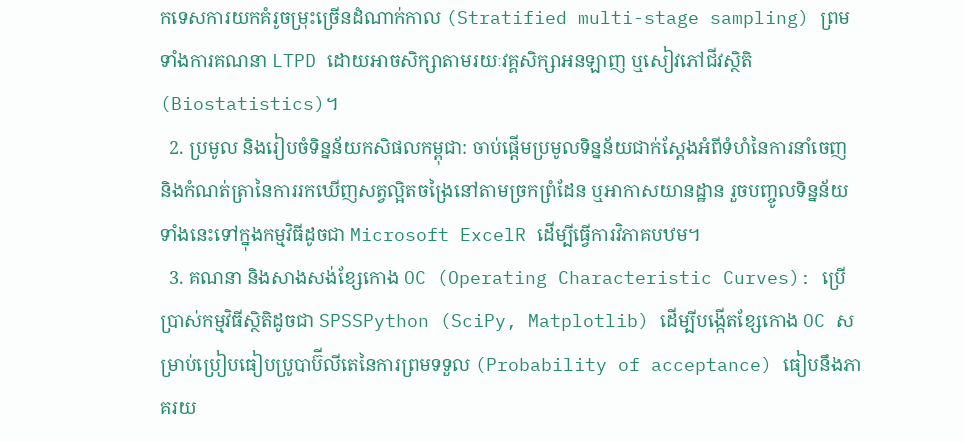កទេសការយកគំរូចម្រុះច្រើនដំណាក់កាល (Stratified multi-stage sampling) ព្រមទាំងការគណនា LTPD ដោយអាចសិក្សាតាមរយៈវគ្គសិក្សាអនឡាញ ឬសៀវភៅជីវស្ថិតិ (Biostatistics)។
  2. ប្រមូល និងរៀបចំទិន្នន័យកសិផលកម្ពុជា: ចាប់ផ្តើមប្រមូលទិន្នន័យជាក់ស្តែងអំពីទំហំនៃការនាំចេញ និងកំណត់ត្រានៃការរកឃើញសត្វល្អិតចង្រៃនៅតាមច្រកព្រំដែន ឬអាកាសយានដ្ឋាន រួចបញ្ចូលទិន្នន័យទាំងនេះទៅក្នុងកម្មវិធីដូចជា Microsoft ExcelR ដើម្បីធ្វើការវិភាគបឋម។
  3. គណនា និងសាងសង់ខ្សែកោង OC (Operating Characteristic Curves): ប្រើប្រាស់កម្មវិធីស្ថិតិដូចជា SPSSPython (SciPy, Matplotlib) ដើម្បីបង្កើតខ្សែកោង OC សម្រាប់ប្រៀបធៀបប្រូបាប៊ីលីតេនៃការព្រមទទួល (Probability of acceptance) ធៀបនឹងភាគរយ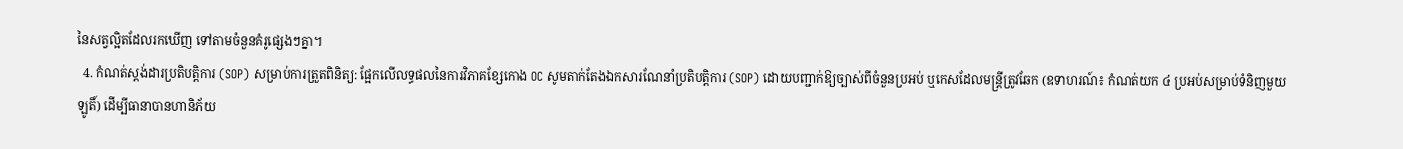នៃសត្វល្អិតដែលរកឃើញ ទៅតាមចំនួនគំរូផ្សេងៗគ្នា។
  4. កំណត់ស្តង់ដារប្រតិបត្តិការ (SOP) សម្រាប់ការត្រួតពិនិត្យ: ផ្អែកលើលទ្ធផលនៃការវិភាគខ្សែកោង OC សូមតាក់តែងឯកសារណែនាំប្រតិបត្តិការ (SOP) ដោយបញ្ជាក់ឱ្យច្បាស់ពីចំនួនប្រអប់ ឬកេសដែលមន្ត្រីត្រូវឆែក (ឧទាហរណ៍៖ កំណត់យក ៤ ប្រអប់សម្រាប់ទំនិញមួយឡូតិ៍) ដើម្បីធានាបានហានិភ័យ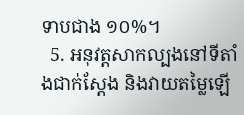ទាបជាង ១០%។
  5. អនុវត្តសាកល្បងនៅទីតាំងជាក់ស្តែង និងវាយតម្លៃឡើ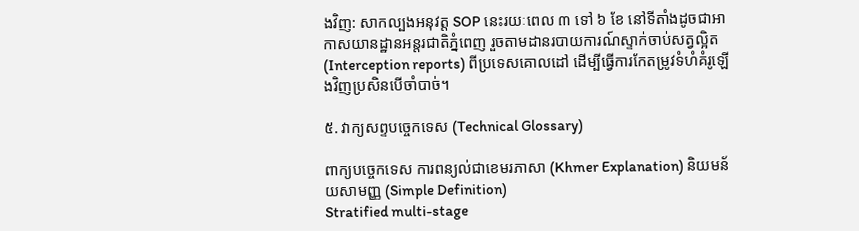ងវិញ: សាកល្បងអនុវត្ត SOP នេះរយៈពេល ៣ ទៅ ៦ ខែ នៅទីតាំងដូចជាអាកាសយានដ្ឋានអន្តរជាតិភ្នំពេញ រួចតាមដានរបាយការណ៍ស្ទាក់ចាប់សត្វល្អិត (Interception reports) ពីប្រទេសគោលដៅ ដើម្បីធ្វើការកែតម្រូវទំហំគំរូឡើងវិញប្រសិនបើចាំបាច់។

៥. វាក្យសព្ទបច្ចេកទេស (Technical Glossary)

ពាក្យបច្ចេកទេស ការពន្យល់ជាខេមរភាសា (Khmer Explanation) និយមន័យសាមញ្ញ (Simple Definition)
Stratified multi-stage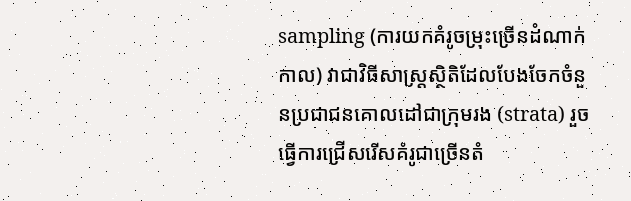sampling (ការយកគំរូចម្រុះច្រើនដំណាក់កាល) វាជាវិធីសាស្ត្រស្ថិតិដែលបែងចែកចំនួនប្រជាជនគោលដៅជាក្រុមរង (strata) រួចធ្វើការជ្រើសរើសគំរូជាច្រើនតំ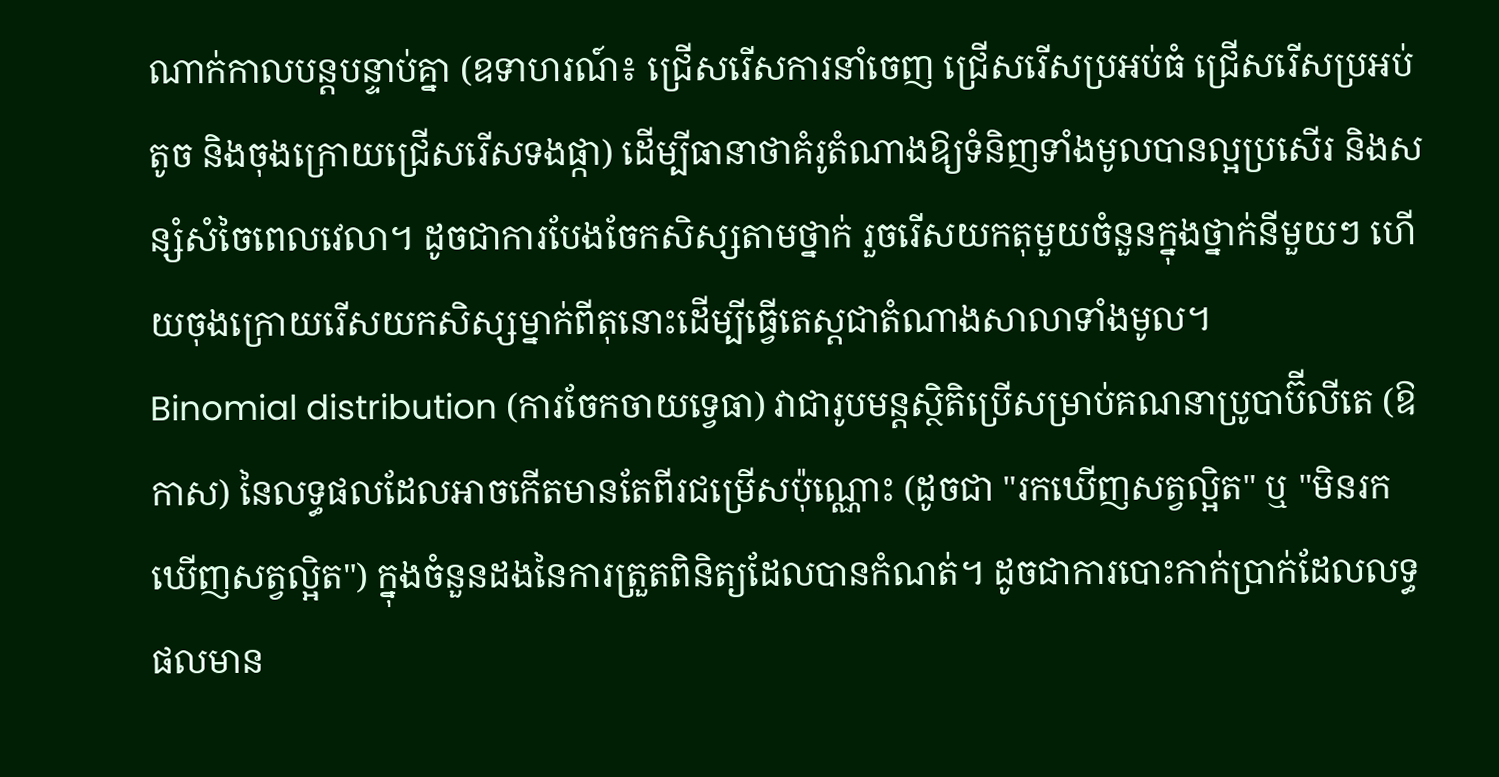ណាក់កាលបន្តបន្ទាប់គ្នា (ឧទាហរណ៍៖ ជ្រើសរើសការនាំចេញ ជ្រើសរើសប្រអប់ធំ ជ្រើសរើសប្រអប់តូច និងចុងក្រោយជ្រើសរើសទងផ្កា) ដើម្បីធានាថាគំរូតំណាងឱ្យទំនិញទាំងមូលបានល្អប្រសើរ និងសន្សំសំចៃពេលវេលា។ ដូចជាការបែងចែកសិស្សតាមថ្នាក់ រួចរើសយកតុមួយចំនួនក្នុងថ្នាក់នីមួយៗ ហើយចុងក្រោយរើសយកសិស្សម្នាក់ពីតុនោះដើម្បីធ្វើតេស្តជាតំណាងសាលាទាំងមូល។
Binomial distribution (ការចែកចាយទ្វេធា) វាជារូបមន្តស្ថិតិប្រើសម្រាប់គណនាប្រូបាប៊ីលីតេ (ឱកាស) នៃលទ្ធផលដែលអាចកើតមានតែពីរជម្រើសប៉ុណ្ណោះ (ដូចជា "រកឃើញសត្វល្អិត" ឬ "មិនរកឃើញសត្វល្អិត") ក្នុងចំនួនដងនៃការត្រួតពិនិត្យដែលបានកំណត់។ ដូចជាការបោះកាក់ប្រាក់ដែលលទ្ធផលមាន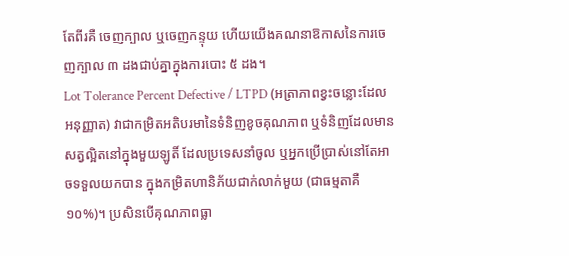តែពីរគឺ ចេញក្បាល ឬចេញកន្ទុយ ហើយយើងគណនាឱកាសនៃការចេញក្បាល ៣ ដងជាប់គ្នាក្នុងការបោះ ៥ ដង។
Lot Tolerance Percent Defective / LTPD (អត្រាភាពខ្វះចន្លោះដែលអនុញ្ញាត) វាជាកម្រិតអតិបរមានៃទំនិញខូចគុណភាព ឬទំនិញដែលមានសត្វល្អិតនៅក្នុងមួយឡូតិ៍ ដែលប្រទេសនាំចូល ឬអ្នកប្រើប្រាស់នៅតែអាចទទួលយកបាន ក្នុងកម្រិតហានិភ័យជាក់លាក់មួយ (ជាធម្មតាគឺ ១០%)។ ប្រសិនបើគុណភាពធ្លា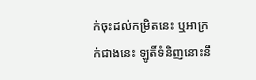ក់ចុះដល់កម្រិតនេះ ឬអាក្រក់ជាងនេះ ឡូតិ៍ទំនិញនោះនឹ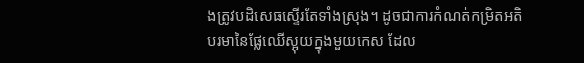ងត្រូវបដិសេធស្ទើរតែទាំងស្រុង។ ដូចជាការកំណត់កម្រិតអតិបរមានៃផ្លែឈើស្អុយក្នុងមួយកេស ដែល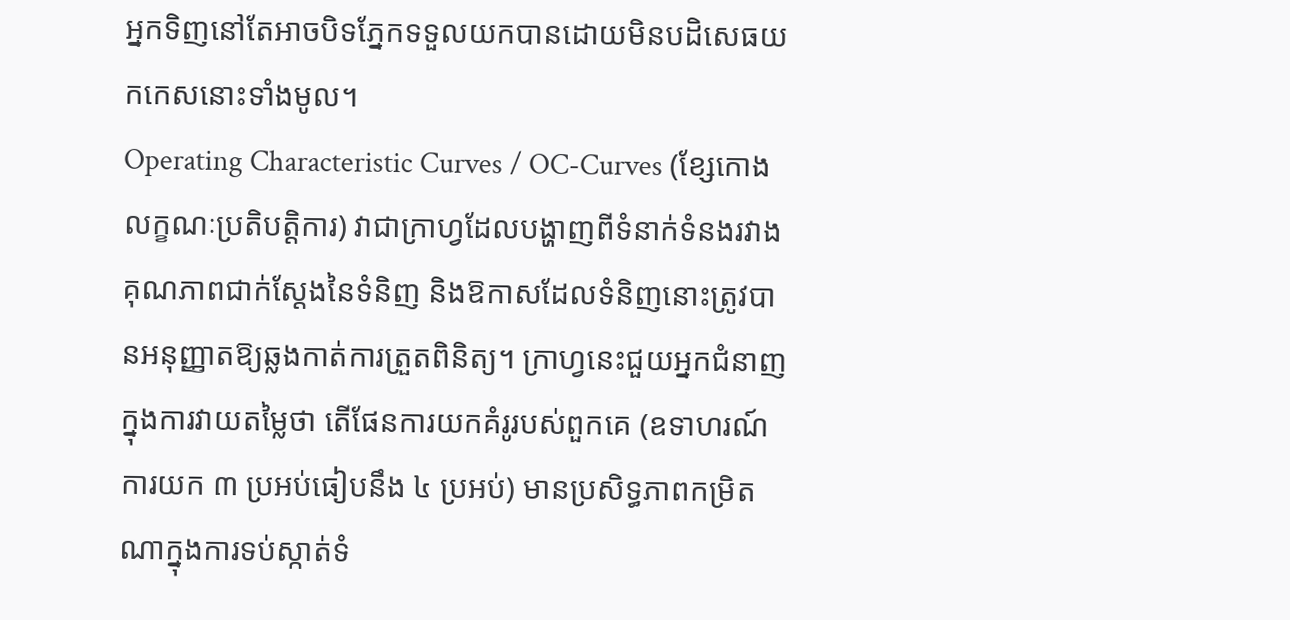អ្នកទិញនៅតែអាចបិទភ្នែកទទួលយកបានដោយមិនបដិសេធយកកេសនោះទាំងមូល។
Operating Characteristic Curves / OC-Curves (ខ្សែកោងលក្ខណៈប្រតិបត្តិការ) វាជាក្រាហ្វដែលបង្ហាញពីទំនាក់ទំនងរវាងគុណភាពជាក់ស្តែងនៃទំនិញ និងឱកាសដែលទំនិញនោះត្រូវបានអនុញ្ញាតឱ្យឆ្លងកាត់ការត្រួតពិនិត្យ។ ក្រាហ្វនេះជួយអ្នកជំនាញក្នុងការវាយតម្លៃថា តើផែនការយកគំរូរបស់ពួកគេ (ឧទាហរណ៍ ការយក ៣ ប្រអប់ធៀបនឹង ៤ ប្រអប់) មានប្រសិទ្ធភាពកម្រិតណាក្នុងការទប់ស្កាត់ទំ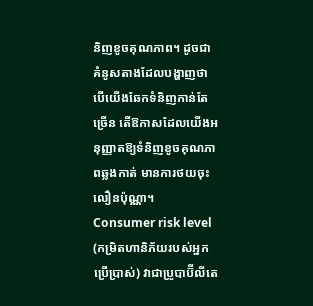និញខូចគុណភាព។ ដូចជាគំនូសតាងដែលបង្ហាញថា បើយើងឆែកទំនិញកាន់តែច្រើន តើឱកាសដែលយើងអនុញ្ញាតឱ្យទំនិញខូចគុណភាពឆ្លងកាត់ មានការថយចុះលឿនប៉ុណ្ណា។
Consumer risk level (កម្រិតហានិភ័យរបស់អ្នកប្រើប្រាស់) វាជាប្រូបាប៊ីលីតេ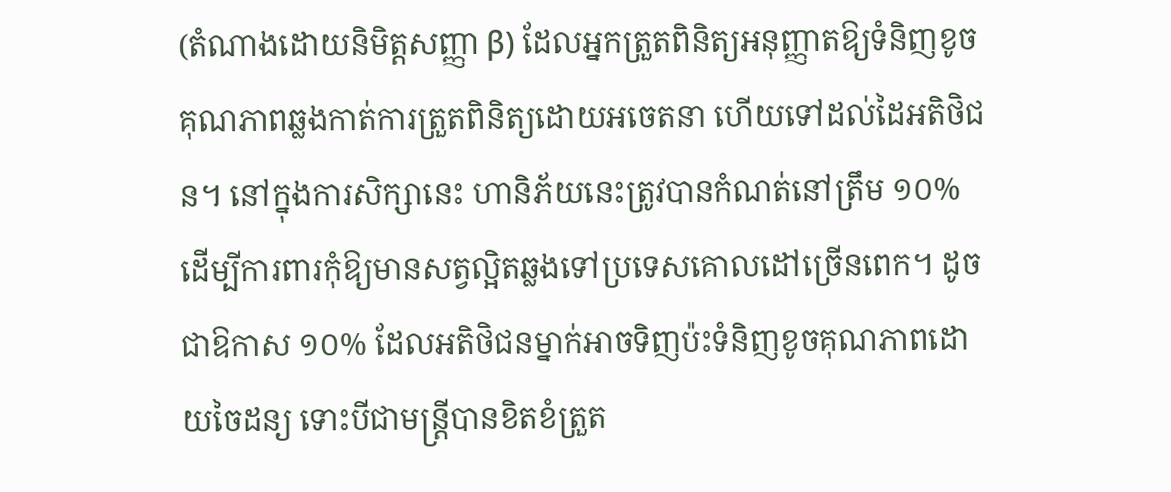(តំណាងដោយនិមិត្តសញ្ញា β) ដែលអ្នកត្រួតពិនិត្យអនុញ្ញាតឱ្យទំនិញខូចគុណភាពឆ្លងកាត់ការត្រួតពិនិត្យដោយអចេតនា ហើយទៅដល់ដៃអតិថិជន។ នៅក្នុងការសិក្សានេះ ហានិភ័យនេះត្រូវបានកំណត់នៅត្រឹម ១០% ដើម្បីការពារកុំឱ្យមានសត្វល្អិតឆ្លងទៅប្រទេសគោលដៅច្រើនពេក។ ដូចជាឱកាស ១០% ដែលអតិថិជនម្នាក់អាចទិញប៉ះទំនិញខូចគុណភាពដោយចៃដន្យ ទោះបីជាមន្ត្រីបានខិតខំត្រួត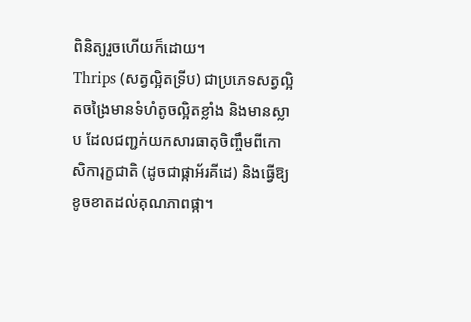ពិនិត្យរួចហើយក៏ដោយ។
Thrips (សត្វល្អិតទ្រីប) ជាប្រភេទសត្វល្អិតចង្រៃមានទំហំតូចល្អិតខ្លាំង និងមានស្លាប ដែលជញ្ជក់យកសារធាតុចិញ្ចឹមពីកោសិការុក្ខជាតិ (ដូចជាផ្កាអ័រគីដេ) និងធ្វើឱ្យខូចខាតដល់គុណភាពផ្កា។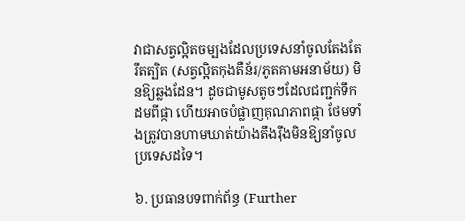វាជាសត្វល្អិតចម្បងដែលប្រទេសនាំចូលតែងតែរឹតត្បិត (សត្វល្អិតកុងតឺន័រ/ភូតគាមអនាម័យ) មិនឱ្យឆ្លងដែន។ ដូចជាមូសតូចៗដែលជញ្ជក់ទឹកដមពីផ្កា ហើយអាចបំផ្លាញគុណភាពផ្កា ថែមទាំងត្រូវបានហាមឃាត់យ៉ាងតឹងរ៉ឹងមិនឱ្យនាំចូលប្រទេសដទៃ។

៦. ប្រធានបទពាក់ព័ន្ធ (Further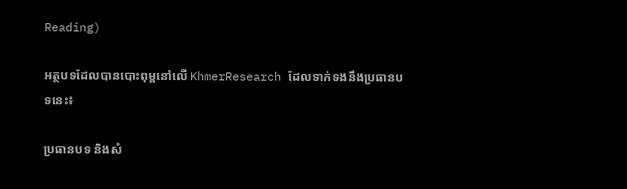Reading)

អត្ថបទដែលបានបោះពុម្ពនៅលើ KhmerResearch ដែលទាក់ទងនឹងប្រធានបទនេះ៖

ប្រធានបទ និងសំ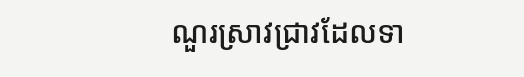ណួរស្រាវជ្រាវដែលទា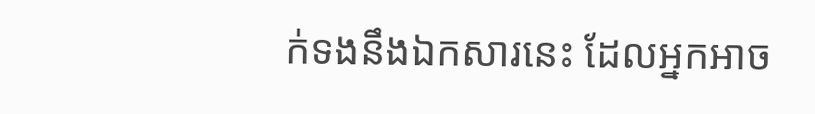ក់ទងនឹងឯកសារនេះ ដែលអ្នកអាច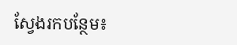ស្វែងរកបន្ថែម៖